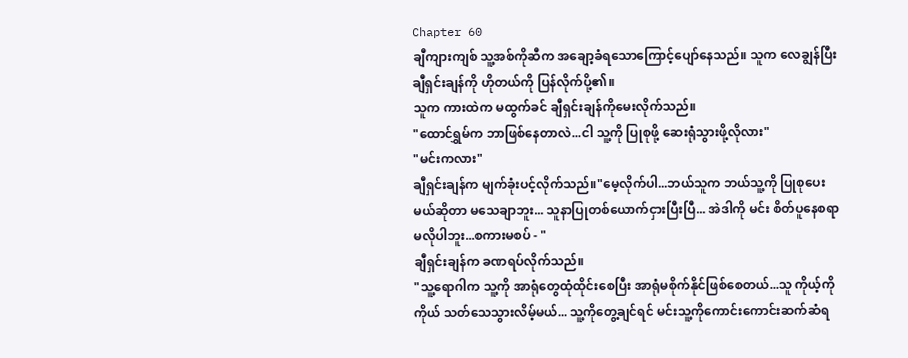Chapter 60
ချီကျားကျစ် သူ့အစ်ကိုဆီက အချော့ခံရသောကြောင့်ပျော်နေသည်။ သူက လေချွန်ပြီး ချီရှင်းချန်ကို ဟိုတယ်ကို ပြန်လိုက်ပို့၏။
သူက ကားထဲက မထွက်ခင် ချီရှင်းချန်ကိုမေးလိုက်သည်။
"ထောင်ရွှမ်က ဘာဖြစ်နေတာလဲ...ငါ သူ့ကို ပြုစုဖို့ ဆေးရုံသွားဖို့လိုလား"
"မင်းကလား"
ချီရှင်းချန်က မျက်ခုံးပင့်လိုက်သည်။"မေ့လိုက်ပါ...ဘယ်သူက ဘယ်သူ့ကို ပြုစုပေးမယ်ဆိုတာ မသေချာဘူး... သူနာပြုတစ်ယောက်ငှားပြီးပြီ... အဲဒါကို မင်း စိတ်ပူနေစရာ မလိုပါဘူး...စကားမစပ် - "
ချီရှင်းချန်က ခဏရပ်လိုက်သည်။
"သူ့ရောဂါက သူ့ကို အာရုံတွေထုံထိုင်းစေပြီး အာရုံမစိုက်နိုင်ဖြစ်စေတယ်...သူ ကိုယ့်ကိုကိုယ် သတ်သေသွားလိမ့်မယ်... သူ့ကိုတွေ့ချင်ရင် မင်းသူ့ကိုကောင်းကောင်းဆက်ဆံရ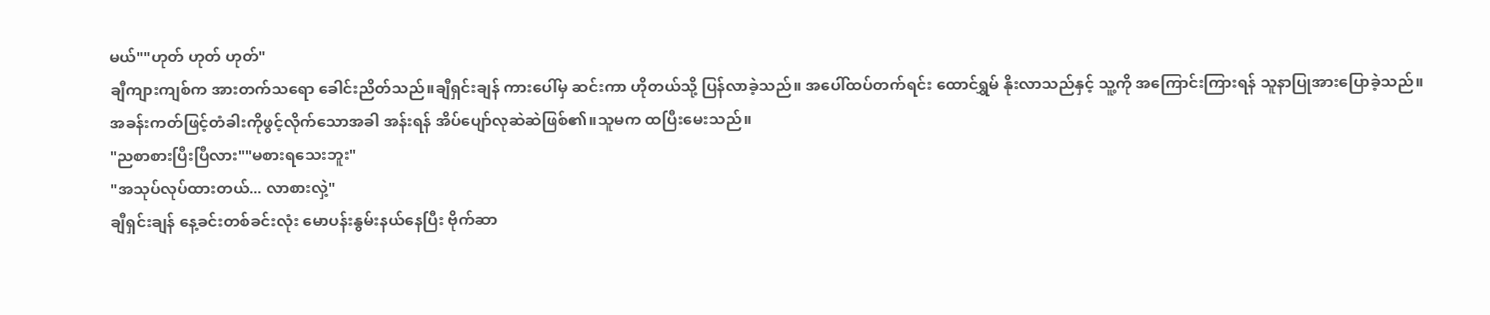မယ်""ဟုတ် ဟုတ် ဟုတ်"
ချီကျားကျစ်က အားတက်သရော ခေါင်းညိတ်သည်။ချီရှင်းချန် ကားပေါ်မှ ဆင်းကာ ဟိုတယ်သို့ ပြန်လာခဲ့သည်။ အပေါ်ထပ်တက်ရင်း ထောင်ရွှမ် နိုးလာသည်နှင့် သူ့ကို အကြောင်းကြားရန် သူနာပြုအားပြောခဲ့သည်။
အခန်းကတ်ဖြင့်တံခါးကိုဖွင့်လိုက်သောအခါ အန်းရန် အိပ်ပျော်လုဆဲဆဲဖြစ်၏။သူမက ထပြီးမေးသည်။
"ညစာစားပြီးပြီလား""မစားရသေးဘူး"
"အသုပ်လုပ်ထားတယ်... လာစားလှဲ့"
ချီရှင်းချန် နေ့ခင်းတစ်ခင်းလုံး မောပန်းနွမ်းနယ်နေပြီး ဗိုက်ဆာ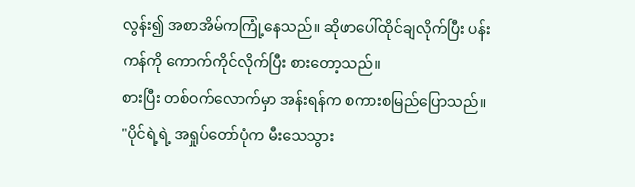လွန်း၍ အစာအိမ်ကကြုံ့နေသည်။ ဆိုဖာပေါ်ထိုင်ချလိုက်ပြီး ပန်းကန်ကို ကောက်ကိုင်လိုက်ပြီး စားတော့သည်။
စားပြီး တစ်ဝက်လောက်မှာ အန်းရန်က စကားစမြည်ပြောသည်။
"ပိုင်ရဲ့ရဲ့ အရှုပ်တော်ပုံက မီးသေသွား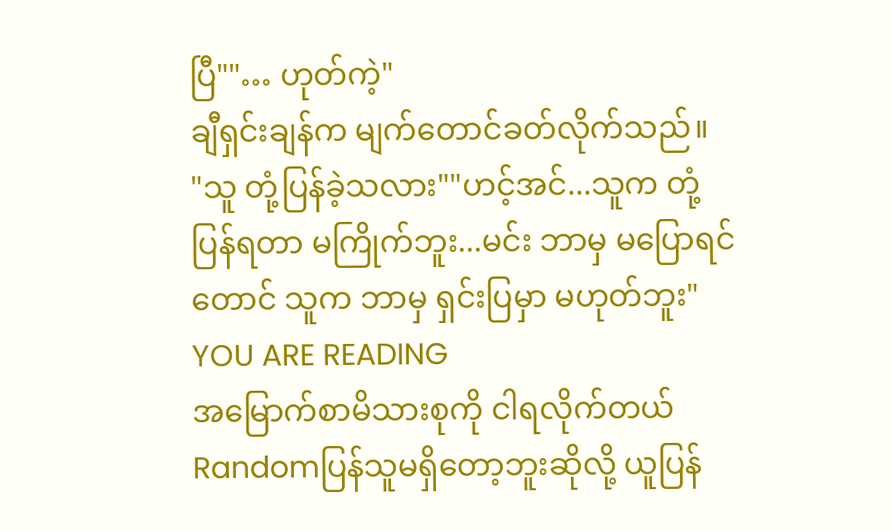ပြီ""… ဟုတ်ကဲ့"
ချီရှင်းချန်က မျက်တောင်ခတ်လိုက်သည်။
"သူ တုံ့ပြန်ခဲ့သလား""ဟင့်အင်...သူက တုံ့ပြန်ရတာ မကြိုက်ဘူး...မင်း ဘာမှ မပြောရင်တောင် သူက ဘာမှ ရှင်းပြမှာ မဟုတ်ဘူး"
YOU ARE READING
အမြောက်စာမိသားစုကို ငါရလိုက်တယ်
Randomပြန်သူမရှိတော့ဘူးဆိုလို့ ယူပြန်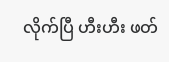လိုက်ပြီ ဟီးဟီး ဖတ်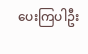ပေးကြပါဦး